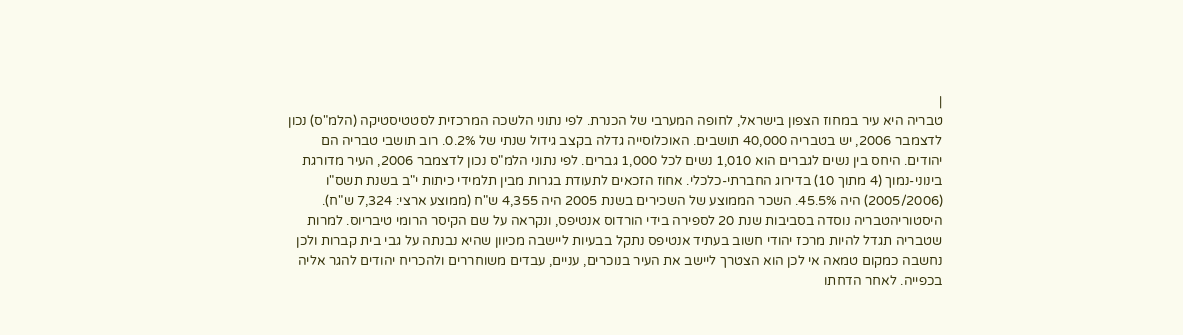|
טבריה היא עיר במחוז הצפון בישראל, לחופה המערבי של הכנרת. לפי נתוני הלשכה המרכזית לסטטיסטיקה (הלמ"ס) נכון לדצמבר 2006, יש בטבריה 40,000 תושבים. האוכלוסייה גדלה בקצב גידול שנתי של 0.2%. רוב תושבי טבריה הם יהודים. היחס בין נשים לגברים הוא 1,010 נשים לכל 1,000 גברים. לפי נתוני הלמ"ס נכון לדצמבר 2006, העיר מדורגת בינוני-נמוך (4 מתוך 10) בדירוג החברתי-כלכלי. אחוז הזכאים לתעודת בגרות מבין תלמידי כיתות י"ב בשנת תשס"ו (2005/2006) היה 45.5%. השכר הממוצע של השכירים בשנת 2005 היה 4,355 ש"ח (ממוצע ארצי: 7,324 ש"ח).
היסטוריהטבריה נוסדה בסביבות שנת 20 לספירה בידי הורדוס אנטיפס, ונקראה על שם הקיסר הרומי טיבריוס. למרות שטבריה תגדל להיות מרכז יהודי חשוב בעתיד אנטיפס נתקל בבעיות ליישבה מכיוון שהיא נבנתה על גבי בית קברות ולכן נחשבה כמקום טמאה אי לכן הוא הצטרך ליישב את העיר בנוכרים, עניים, עבדים משוחררים ולהכריח יהודים להגר אליה בכפייה. לאחר הדחתו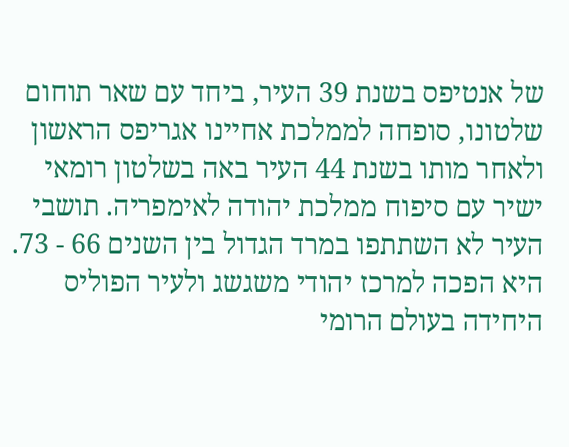של אנטיפס בשנת 39 העיר, ביחד עם שאר תוחום שלטונו, סופחה לממלכת אחיינו אגריפס הראשון ולאחר מותו בשנת 44 העיר באה בשלטון רומאי ישיר עם סיפוח ממלכת יהודה לאימפריה. תושבי העיר לא השתתפו במרד הגדול בין השנים 66 - 73. היא הפכה למרכז יהודי משגשג ולעיר הפוליס היחידה בעולם הרומי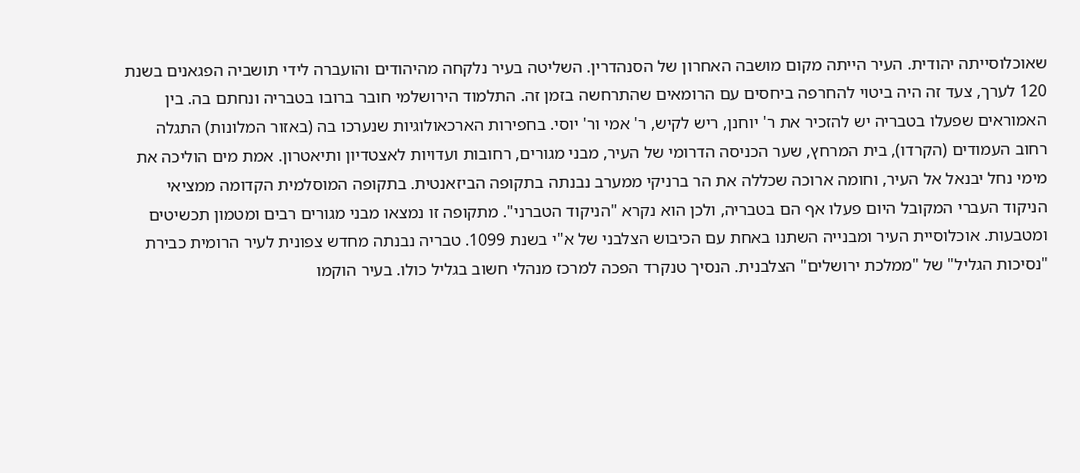שאוכלוסייתה יהודית. העיר הייתה מקום מושבה האחרון של הסנהדרין. השליטה בעיר נלקחה מהיהודים והועברה לידי תושביה הפגאנים בשנת 120 לערך, צעד זה היה ביטוי להחרפה ביחסים עם הרומאים שהתרחשה בזמן זה. התלמוד הירושלמי חובר ברובו בטבריה ונחתם בה. בין האמוראים שפעלו בטבריה יש להזכיר את ר' יוחנן, ריש לקיש, ר' אמי ור' יוסי. בחפירות הארכאולוגיות שנערכו בה (באזור המלונות) התגלה רחוב העמודים (הקרדו), בית המרחץ, שער הכניסה הדרומי של העיר, מבני מגורים, רחובות ועדויות לאצטדיון ותיאטרון. אמת מים הוליכה את מימי נחל יבנאל אל העיר, וחומה ארוכה שכללה את הר ברניקי ממערב נבנתה בתקופה הביזאנטית. בתקופה המוסלמית הקדומה ממציאי הניקוד העברי המקובל היום פעלו אף הם בטבריה, ולכן הוא נקרא "הניקוד הטברני". מתקופה זו נמצאו מבני מגורים רבים ומטמון תכשיטים ומטבעות. אוכלוסיית העיר ומבנייה השתנו באחת עם הכיבוש הצלבני של א"י בשנת 1099. טבריה נבנתה מחדש צפונית לעיר הרומית כבירת "נסיכות הגליל" של "ממלכת ירושלים" הצלבנית. הנסיך טנקרד הפכה למרכז מנהלי חשוב בגליל כולו. בעיר הוקמו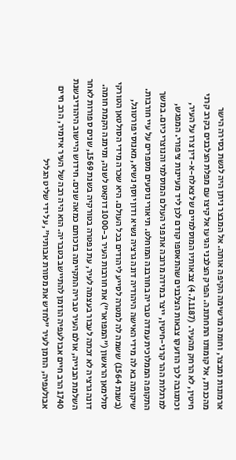ארמונות ומבצר, וחומה מרשימה הקיפה אותה. אל המבצר ניתן היה לגשת בסירה הישר מהכנרת, אל קומותו התחתונה. הפרק הצלבני הגיעו אל קיצו עם מפלת הצלבנים בקרב קרני חיטין, לא הרחק מהעיר. (4.7.1187) צבאותיו המוסלמיים של צאלח-א-דין צרו על העיר, וכתגובה לכך הוזעקו צבאות הצלבנים שהתאספו קודם לכן ליד מעיינות ציפורי. המפגש, למרגלות ההר קרני-חיטין, ייצר במידה מרובה את פני העולם המוסלמי והנוצרי כיום. במשך התקופה הממלוכית עמדה טבריה בחורבנה המוחלט. תיאורי נוסעים מספרים על עיי חורבות. שיקומה בא לה מידי האישה היהודיה דונה גרציה נשיא ודון יוסף נשיא, מאנוסי פורטוגל, (בשנת 1564) ששמה לה למטרה לסייע ליהודים בכל העולם. היא שכרה מידי הסולטאן הטורקי סולימאן הראשון ("המפואר") את חורבות העיר ב-1000 דוקאט לשנה, ומימנה הקמת חומה. דונה גרציה לא זכתה לעבור בעצמה לעיר, עת נפטרה בטורקיה בשנת 1569, שנים ספורות לאחר השלמת הבנייה, אולם העיר טבריה התקיימה בזכותם כמאה שנים. חידוש היישוב היהודיבשנת 1740 הרב חיים אבולעפיה הוזמן להתיישב בטבריה. הוא היה רבה של העיר איזמיר, הרב חיים אבולעפיה, הוזמן לעיר "לחדש את מסורת אבותיו", על ידי שליט הגליל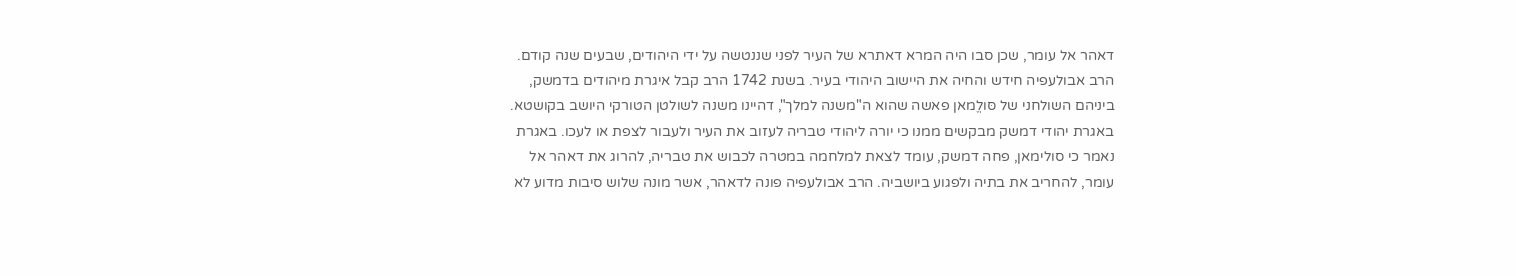דאהר אל עומר, שכן סבו היה המרא דאתרא של העיר לפני שננטשה על ידי היהודים, שבעים שנה קודם. הרב אבולעפיה חידש והחיה את היישוב היהודי בעיר. בשנת 1742 הרב קבל איגרת מיהודים בדמשק, ביניהם השולחני של סּולֱמאן פאשה שהוא ה"משנה למלך", דהיינו משנה לשולטן הטורקי היושב בקושטא. באגרת יהודי דמשק מבקשים ממנו כי יורה ליהודי טבריה לעזוב את העיר ולעבור לצפת או לעכו. באגרת נאמר כי סולימאן, פחה דמשק, עומד לצאת למלחמה במטרה לכבוש את טבריה, להרוג את דאהר אל עומר, להחריב את בתיה ולפגוע ביושביה. הרב אבולעפיה פונה לדאהר, אשר מונה שלוש סיבות מדוע לא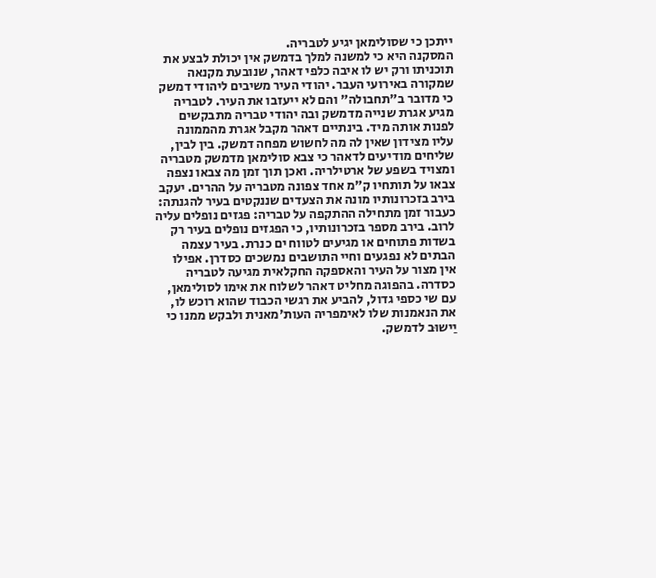ייתכן כי שסולימאן יגיע לטבריה.
המסקנה היא כי למשנה למלך בדמשק אין יכולת לבצע את תוכניתו ורק יש לו איבה כלפי דאהר, שנובעת מקנאה שמקורה באירועי העבר. יהודי העיר משיבים ליהודי דמשק כי מדובר ב"תחבולה" והם לא ייעזבו את העיר. לטבריה מגיע אגרת שנייה מדמשק ובה יהודי טבריה מתבקשים לפנות אותה מיד. בינתיים דאהר מקבל אגרת מהממונה עליו מצידון שאין לה מה לחשוש מפחה דמשק. בין לבין, שליחים מודיעים לדאהר כי צבא סולימאן מדמשק מטבריה ומצויד בשפע של ארטילריה. ואכן תוך זמן מה צבאו נצפה צבאו על תותחיו ק"מ אחד צפונה מטבריה על ההרים. יעקב בירב בזכרונותיו מונה את הצעדים שננקטים בעיר להגנתה:
כעבור זמן מתחילה ההתקפה על טבריה: פגזים נופלים עליה לרוב. בירב מספר בזכרונותיו, כי הפגזים נופלים בעיר רק בשדות פתוחים או מגיעים לטווח ים כנרת. בעיר עצמה הבתים לא נפגעים וחיי התושבים נמשכים כסדרן. אפילו אין מצור על העיר והאספקה החקלאית מגיעה לטבריה כסדרה. בהפוגה מחליט דאהר לשלוח את אימו לסולימאן, עם שי כספי גדול, להביע את רגשי הכבוד שהוא רוכש לו, את הנאמנות שלו לאימפריה העות'מאנית ולבקש ממנו כי יַישוּב לדמשק.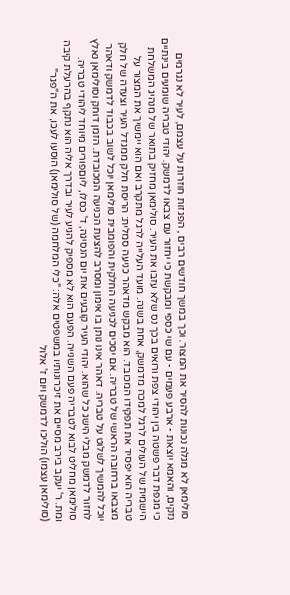סולימאן לא מגלה נכונות להסיר את המצור. וכך במשך חודשים רבים , הפגזות חוזרות על עצמם, לעיר לא נגרמים נזקים, והאמא יוצאת - ארבע פעמים - עם שי כספי ומבקשת כי יחזור עם צבאו לדמשק. יהודי טבריה שומעים בינתיים כי מגפת דבר פשטה בין יהודי צפת ורואים בכך נס שלא עזבו את העיר. סולימאן מחזיק בתואר של מנהיג המשלחת הישמית של העולים לרגל למכה מדמשק, אחת בשנה. מועד העלייה לרגל מתקרב ואם הוא יימשיך את המצור על טבריה הוא יפסיד את תפקידו המכובד. הוא מבקש מדאהר כניעה סמלית: הריסת חלק ממגדל העיר וצעדה של חלק מצבאו ברחובה הראשי של טבריה. אם יסכים לכניעה החלקית והפומבית סולימאן יוכל לשוב בכבוד לדמשק ודאהר יוכל להמשיך לשלוט על טבריה. דאהר אינו נותן בו אימון ומסרב להצעת הכניעה המכובדת. הזמן דוחק וסולימאן נאלץ לחזור לדמשק מבלי הישג כל שהוא. יהודי העיר קובעים את יום הנסיגה, ד' כסלו, ליוםפורים מיוחד ליהודי טבריה. סולימאן מחליט לבוא לטבריה פעם השנייה. הפעם הוא לא מספיק להגיע לעיר ובדרך אליה הוא נתקף בהרעלת קיבה ומת. ר' יעקב בירב מסיים את זיכרונותיו במשפטים אלה: "כלי המלחמה (של סולימאן) הוסעו לעכו, את ה"פגר" (סולימאן עצמו) הוליכו לדמשק ויום ז' אלול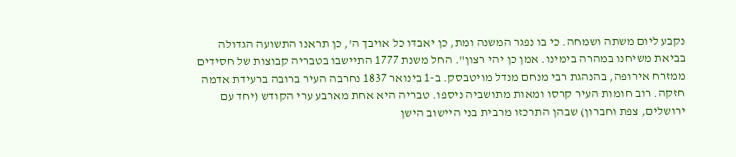נקבע ליום משתה ושמחה. כי בו נפגר המשנה ומת, כן יאבדו כל אויבך ה', כן תראנו התשועה הגדולה בביאת משיחנו במהרה בימינו. אמן כן יהי רצון". החל משנת 1777 התיישבו בטבריה קבוצות של חסידים ממזרח אירופה, בהנהגת רבי מנחם מנדל מויטבסק. ב-1 בינואר 1837 נחרבה העיר ברובה ברעידת אדמה חזקה. רוב חומות העיר קרסו ומאות מתושביה ניספו. טבריה היא אחת מארבע ערי הקודש (יחד עם ירושלים, צפת וחברון) שבהן התרכזו מרבית בני היישוב הישן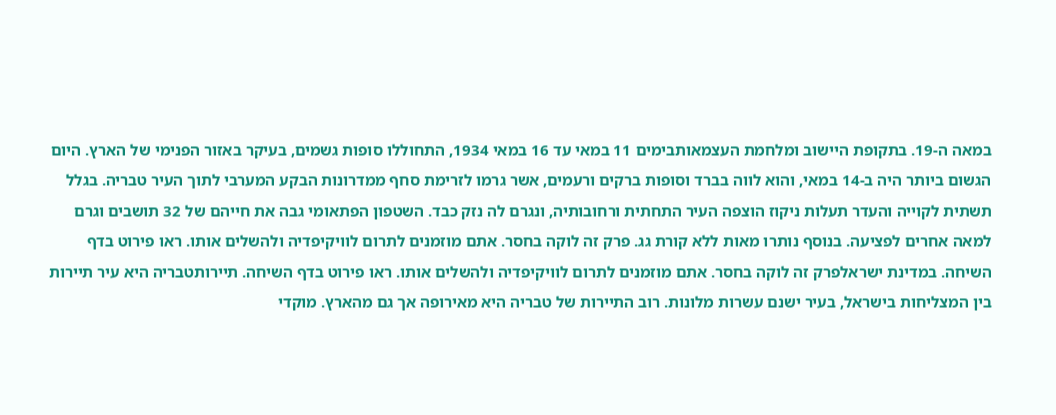במאה ה-19. בתקופת היישוב ומלחמת העצמאותבימים 11 במאי עד 16 במאי 1934, התחוללו סופות גשמים, בעיקר באזור הפנימי של הארץ. היום הגשום ביותר היה ב-14 במאי, והוא לווה בברד וסופות ברקים ורעמים, אשר גרמו לזרימת סחף ממדרונות הבקע המערבי לתוך העיר טבריה. בגלל תשתית לקוייה והעדר תעלות ניקוז הוצפה העיר התחתית ורחובותיה, ונגרם לה נזק כבד. השטפון הפתאומי גבה את חייהם של 32 תושבים וגרם למאה אחרים לפציעה. בנוסף נותרו מאות ללא קורת גג. פרק זה לוקה בחסר. אתם מוזמנים לתרום לוויקיפדיה ולהשלים אותו. ראו פירוט בדף השיחה. במדינת ישראלפרק זה לוקה בחסר. אתם מוזמנים לתרום לוויקיפדיה ולהשלים אותו. ראו פירוט בדף השיחה. תיירותטבריה היא עיר תיירות בין המצליחות בישראל, בעיר ישנם עשרות מלונות. רוב התיירות של טבריה היא מאירופה אך גם מהארץ. מוקדי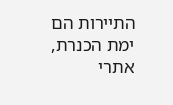התיירות הם ימת הכנרת, אתרי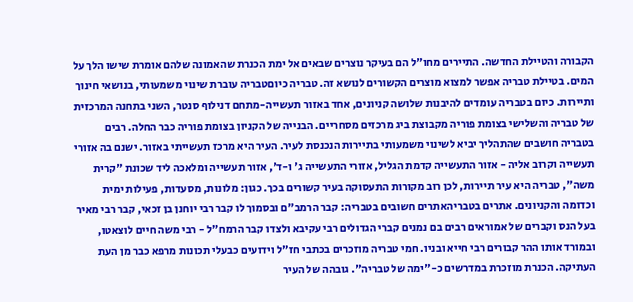הקבורה והטיילת החדשה. התיירים מחו"ל הם בעיקר נוצרים שבאים אל ימת הכנרת שהאמונה שלהם אומרת שישו הלך על המים. בטיילת טבריה אפשר למצוא מוצרים הקשורים לנושא זה. טבריה כיוםטבריה עוברת שינוי משמעותי, בנושאי חינוך ותיירות. כיום בטבריה עומדים להיבנות שלושה קניונים, אחד באזור תעשייה-מתחם דנילוף סנטר, השני בתחנה המרכזית של טבריה והשלישי בצומת פוריה מקבוצת ביג מרכזים מסחריים. הבנייה של הקניון בצומת פוריה כבר החלה. רבים בטבריה חושבים שהתהליך יביא לשינוי משמעותי בתיירות הנכנסת לעיר. העיר היא מרכז תעשייתי באזור. ישנם בה אזורי תעשייה וקרוב אליה - אזור התעשייה קדמת הגליל, אזורי התעשייה ג' ו-ד', אזור תעשייה ומלאכה ליד שכונת "קרית משה", טבריה היא עיר תיירות, לכן רוב מקורות התעסוקה בעיר קשורים בכך. כגון: מלונות, מסעדות, פעילות ימית וכדומה והקניונים. אתרים בטבריהאתרים חשובים בטבריה: קבר הרמב"ם ובסמוך לו קבר רבי יוחנן בן זכאי, קבר רבי מאיר בעל הנס וקברים של אמוראים רבים בם נמנים קברי הגדולים רבי עקיבא ולצדו קבר הרמח"ל - רבי משה חיים לוצאטו, ובמורד אותו ההר קבורים רבי חייא ובניו. חמי טבריה מוזכרים בכתבי חז"ל וידועים כבעלי תכונות מרפא כבר מן העת העתיקה. הכנרת מוזכרת במדרשים כ-"ימה של טבריה". גובהה של העיר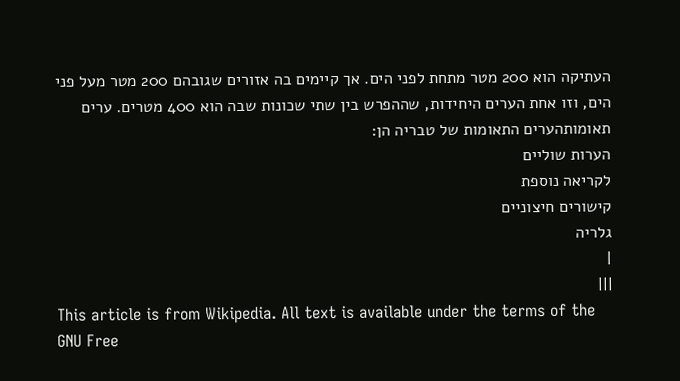העתיקה הוא 200 מטר מתחת לפני הים. אך קיימים בה אזורים שגובהם 200 מטר מעל פני הים, וזו אחת הערים היחידות, שההפרש בין שתי שכונות שבה הוא 400 מטרים. ערים תאומותהערים התאומות של טבריה הן:
הערות שוליים
לקריאה נוספת
קישורים חיצוניים
גלריה
|
|||
This article is from Wikipedia. All text is available under the terms of the GNU Free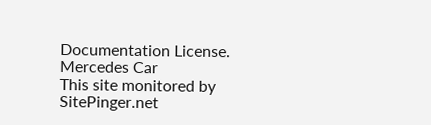Documentation License.
Mercedes Car
This site monitored by SitePinger.net